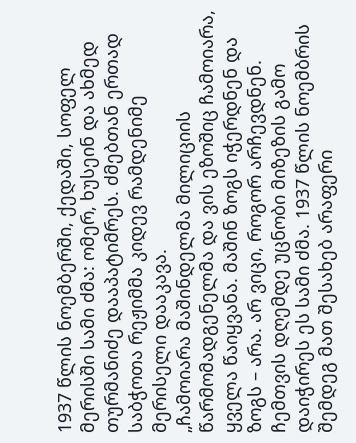1937 წლის ნოემბერში, ქედაში, სოფელ მერისში სამი ძმა: ომერ, ხუსეინ და ახმედ თურმანიძე დააპატიმრეს. ძმებთან ერთად საბჭოთა რეჟიმმა კიდევ რამდენიმე მერისელი დააკავა.
„ჩამოიარა მაშინდელმა მილიციის წარმომადგენელმა და ვის ეზოშიც ჩამოიარა, ყველა წაიყვანა. მაშინ ზოგს იჭერდნენ და ზოგს – არა. არ ვიცი, როგორ არჩევდნენ. ჩემთვის დღემდე უცნობი მიზეზის გამო დაიჭირეს ეს სამი ძმა. 1937 წლის ნოემბრის შემდეგ მათ შესახებ არაფერი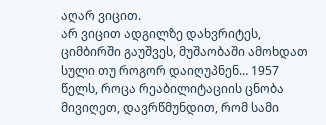აღარ ვიცით.
არ ვიცით ადგილზე დახვრიტეს, ციმბირში გაუშვეს, მუშაობაში ამოხდათ სული თუ როგორ დაიღუპნენ… 1957 წელს, როცა რეაბილიტაციის ცნობა მივიღეთ, დავრწმუნდით, რომ სამი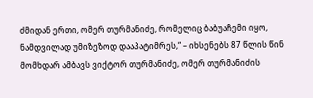ძმიდან ერთი, ომერ თურმანიძე, რომელიც ბაბუაჩემი იყო, ნამდვილად უმიზეზოდ დააპატიმრეს,“ – იხსენებს 87 წლის წინ მომხდარ ამბავს ვიქტორ თურმანიძე, ომერ თურმანიძის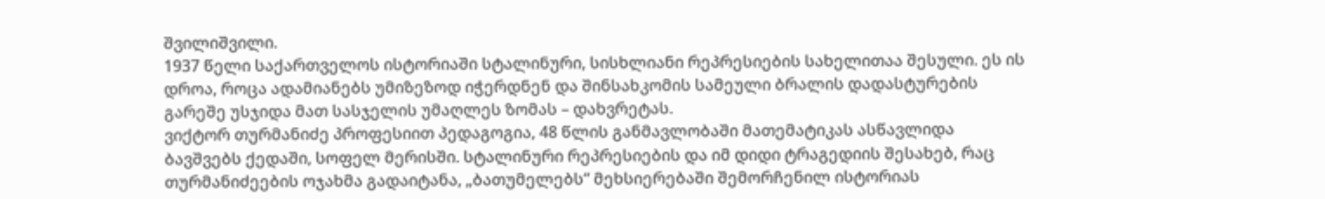შვილიშვილი.
1937 წელი საქართველოს ისტორიაში სტალინური, სისხლიანი რეპრესიების სახელითაა შესული. ეს ის დროა, როცა ადამიანებს უმიზეზოდ იჭერდნენ და შინსახკომის სამეული ბრალის დადასტურების გარეშე უსჯიდა მათ სასჯელის უმაღლეს ზომას – დახვრეტას.
ვიქტორ თურმანიძე პროფესიით პედაგოგია, 48 წლის განმავლობაში მათემატიკას ასწავლიდა ბავშვებს ქედაში, სოფელ მერისში. სტალინური რეპრესიების და იმ დიდი ტრაგედიის შესახებ, რაც თურმანიძეების ოჯახმა გადაიტანა, „ბათუმელებს“ მეხსიერებაში შემორჩენილ ისტორიას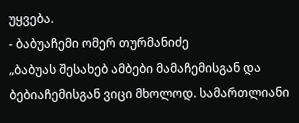უყვება.
- ბაბუაჩემი ომერ თურმანიძე
„ბაბუას შესახებ ამბები მამაჩემისგან და ბებიაჩემისგან ვიცი მხოლოდ. სამართლიანი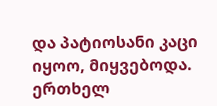და პატიოსანი კაცი იყოო, მიყვებოდა.
ერთხელ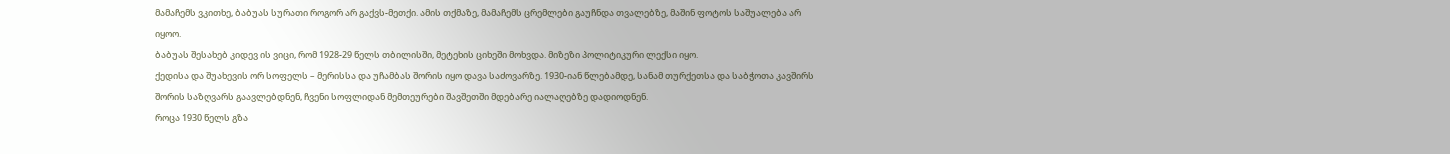მამაჩემს ვკითხე, ბაბუას სურათი როგორ არ გაქვს-მეთქი. ამის თქმაზე, მამაჩემს ცრემლები გაუჩნდა თვალებზე, მაშინ ფოტოს საშუალება არ იყოო.
ბაბუას შესახებ კიდევ ის ვიცი, რომ 1928-29 წელს თბილისში, მეტეხის ციხეში მოხვდა. მიზეზი პოლიტიკური ლექსი იყო.
ქედისა და შუახევის ორ სოფელს – მერისსა და უჩამბას შორის იყო დავა საძოვარზე. 1930-იან წლებამდე, სანამ თურქეთსა და საბჭოთა კავშირს შორის საზღვარს გაავლებდნენ, ჩვენი სოფლიდან მემთეურები შავშეთში მდებარე იალაღებზე დადიოდნენ.
როცა 1930 წელს გზა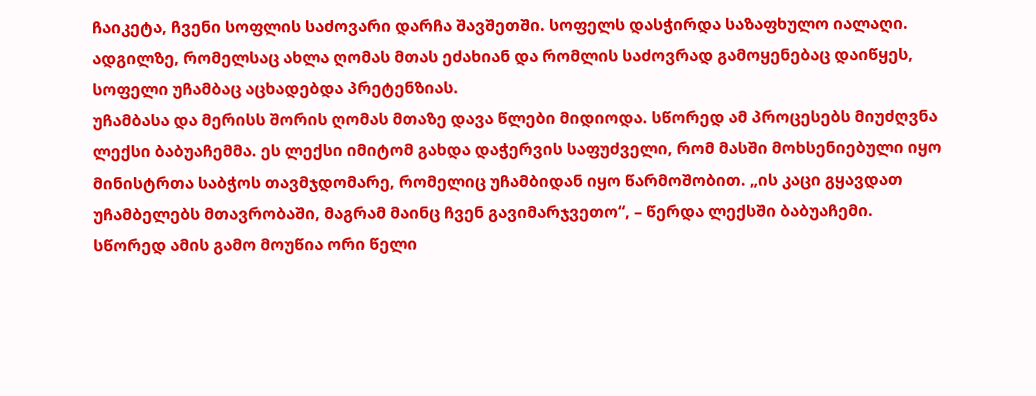ჩაიკეტა, ჩვენი სოფლის საძოვარი დარჩა შავშეთში. სოფელს დასჭირდა საზაფხულო იალაღი. ადგილზე, რომელსაც ახლა ღომას მთას ეძახიან და რომლის საძოვრად გამოყენებაც დაიწყეს, სოფელი უჩამბაც აცხადებდა პრეტენზიას.
უჩამბასა და მერისს შორის ღომას მთაზე დავა წლები მიდიოდა. სწორედ ამ პროცესებს მიუძღვნა ლექსი ბაბუაჩემმა. ეს ლექსი იმიტომ გახდა დაჭერვის საფუძველი, რომ მასში მოხსენიებული იყო მინისტრთა საბჭოს თავმჯდომარე, რომელიც უჩამბიდან იყო წარმოშობით. „ის კაცი გყავდათ უჩამბელებს მთავრობაში, მაგრამ მაინც ჩვენ გავიმარჯვეთო“, – წერდა ლექსში ბაბუაჩემი.
სწორედ ამის გამო მოუწია ორი წელი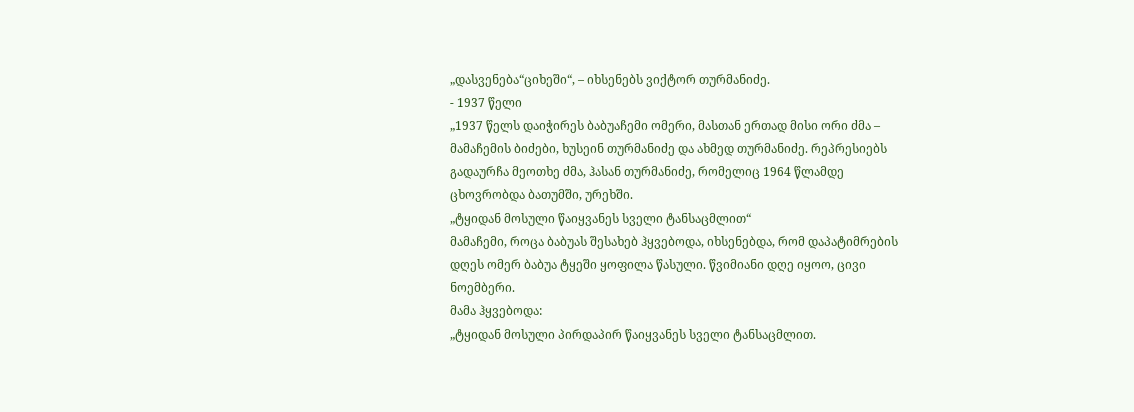„დასვენება“ციხეში“, – იხსენებს ვიქტორ თურმანიძე.
- 1937 წელი
„1937 წელს დაიჭირეს ბაბუაჩემი ომერი, მასთან ერთად მისი ორი ძმა – მამაჩემის ბიძები, ხუსეინ თურმანიძე და ახმედ თურმანიძე. რეპრესიებს გადაურჩა მეოთხე ძმა, ჰასან თურმანიძე, რომელიც 1964 წლამდე ცხოვრობდა ბათუმში, ურეხში.
„ტყიდან მოსული წაიყვანეს სველი ტანსაცმლით“
მამაჩემი, როცა ბაბუას შესახებ ჰყვებოდა, იხსენებდა, რომ დაპატიმრების დღეს ომერ ბაბუა ტყეში ყოფილა წასული. წვიმიანი დღე იყოო, ცივი ნოემბერი.
მამა ჰყვებოდა:
„ტყიდან მოსული პირდაპირ წაიყვანეს სველი ტანსაცმლით.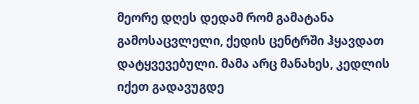მეორე დღეს დედამ რომ გამატანა გამოსაცვლელი, ქედის ცენტრში ჰყავდათ დატყვევებული. მამა არც მანახეს, კედლის იქეთ გადავუგდე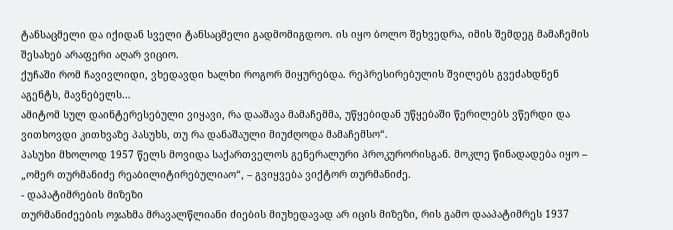ტანსაცმელი და იქიდან სველი ტანსაცმელი გადმომიგდოო. ის იყო ბოლო შეხვედრა, იმის შემდეგ მამაჩემის შესახებ არაფერი აღარ ვიციო.
ქუჩაში რომ ჩავივლიდი, ვხედავდი ხალხი როგორ მიყურებდა. რეპრესირებულის შვილებს გვეძახდნენ აგენტს, მავნებელს…
ამიტომ სულ დაინტერესებული ვიყავი, რა დააშავა მამაჩემმა, უწყებიდან უწყებაში წერილებს ვწერდი და ვითხოვდი კითხვაზე პასუხს, თუ რა დანაშაული მიუძღოდა მამაჩემსო“.
პასუხი მხოლოდ 1957 წელს მოვიდა საქართველოს გენერალური პროკურორისგან. მოკლე წინადადება იყო – „ომერ თურმანიძე რეაბილიტირებულიაო“, – გვიყვება ვიქტორ თურმანიძე.
- დაპატიმრების მიზეზი
თურმანიძეების ოჯახმა მრავალწლიანი ძიების მიუხედავად არ იცის მიზეზი, რის გამო დააპატიმრეს 1937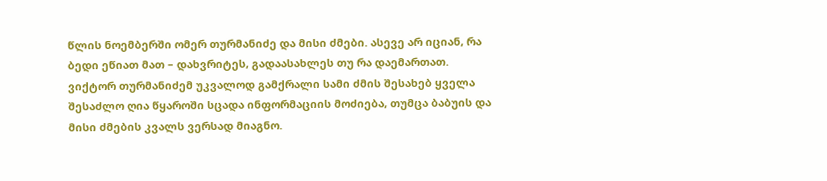წლის ნოემბერში ომერ თურმანიძე და მისი ძმები. ასევე არ იციან, რა ბედი ეწიათ მათ – დახვრიტეს, გადაასახლეს თუ რა დაემართათ.
ვიქტორ თურმანიძემ უკვალოდ გამქრალი სამი ძმის შესახებ ყველა შესაძლო ღია წყაროში სცადა ინფორმაციის მოძიება, თუმცა ბაბუის და მისი ძმების კვალს ვერსად მიაგნო.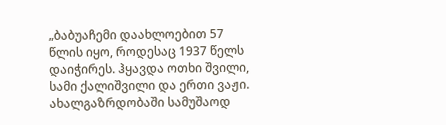„ბაბუაჩემი დაახლოებით 57 წლის იყო, როდესაც 1937 წელს დაიჭირეს. ჰყავდა ოთხი შვილი, სამი ქალიშვილი და ერთი ვაჟი. ახალგაზრდობაში სამუშაოდ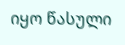იყო წასული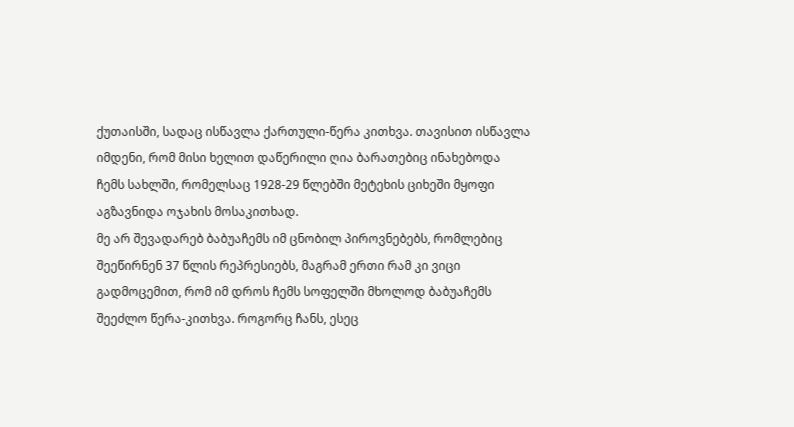ქუთაისში, სადაც ისწავლა ქართული-წერა კითხვა. თავისით ისწავლა იმდენი, რომ მისი ხელით დაწერილი ღია ბარათებიც ინახებოდა ჩემს სახლში, რომელსაც 1928-29 წლებში მეტეხის ციხეში მყოფი აგზავნიდა ოჯახის მოსაკითხად.
მე არ შევადარებ ბაბუაჩემს იმ ცნობილ პიროვნებებს, რომლებიც შეეწირნენ 37 წლის რეპრესიებს, მაგრამ ერთი რამ კი ვიცი გადმოცემით, რომ იმ დროს ჩემს სოფელში მხოლოდ ბაბუაჩემს შეეძლო წერა-კითხვა. როგორც ჩანს, ესეც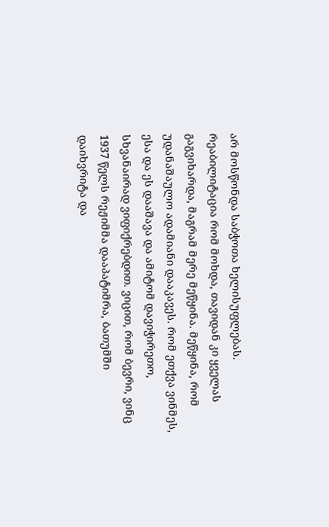არ მოსწონდა საბჭოთა ხელისუფლებას.
რეაბილიტაცია რომ მოხდა, თავიდან კი ყველას გაგვიხარდა, მაგრამ მერე მეწყინა. მეწყინა, რომ უდანაშაულო ადამიანი დააკავეს. რომ ეთქვა ვინმეს, ესა და ეს დააშავა და ამიტომ დავიჭირეთო, სხვანაირად ვიფიქრებდით. ვიცით, რომ ბევრი, ვინც 1937 წელს რეჟიმმა დააპატიმრა, ბათუმში დაიხვრიტა და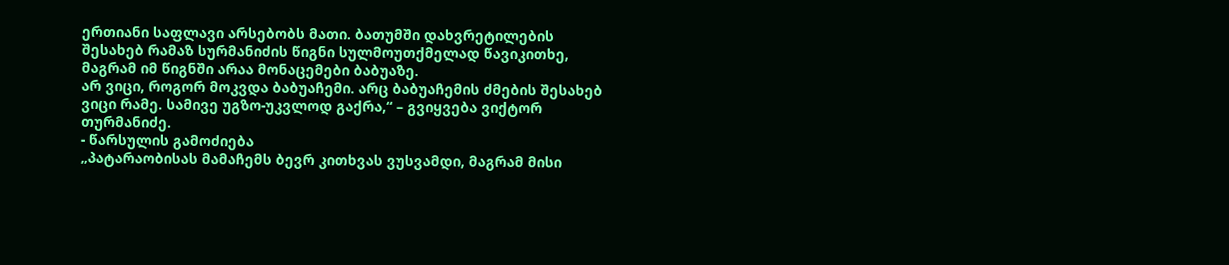ერთიანი საფლავი არსებობს მათი. ბათუმში დახვრეტილების შესახებ რამაზ სურმანიძის წიგნი სულმოუთქმელად წავიკითხე, მაგრამ იმ წიგნში არაა მონაცემები ბაბუაზე.
არ ვიცი, როგორ მოკვდა ბაბუაჩემი. არც ბაბუაჩემის ძმების შესახებ ვიცი რამე. სამივე უგზო-უკვლოდ გაქრა,“ – გვიყვება ვიქტორ თურმანიძე.
- წარსულის გამოძიება
„პატარაობისას მამაჩემს ბევრ კითხვას ვუსვამდი, მაგრამ მისი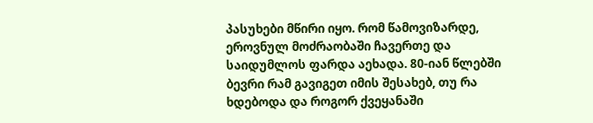პასუხები მწირი იყო. რომ წამოვიზარდე, ეროვნულ მოძრაობაში ჩავერთე და საიდუმლოს ფარდა აეხადა. 80-იან წლებში ბევრი რამ გავიგეთ იმის შესახებ, თუ რა ხდებოდა და როგორ ქვეყანაში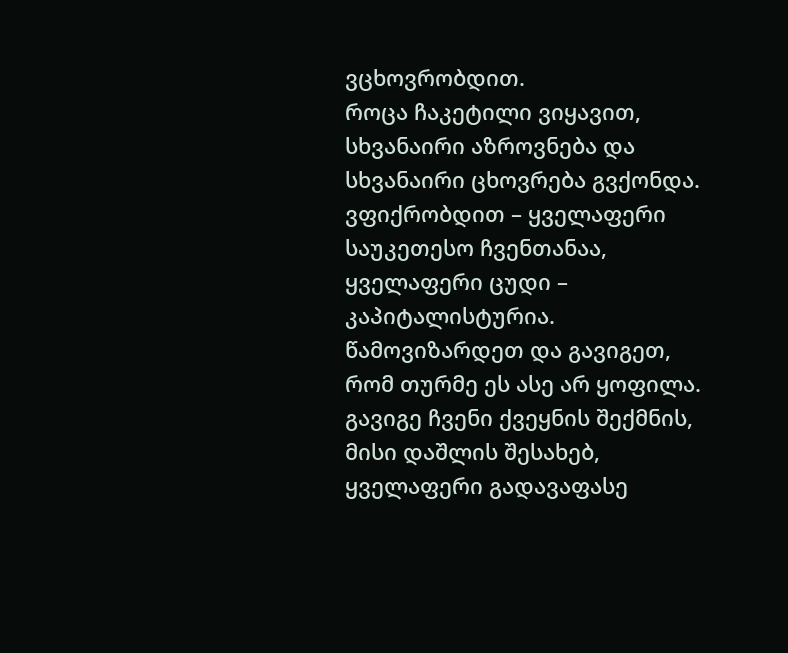ვცხოვრობდით.
როცა ჩაკეტილი ვიყავით, სხვანაირი აზროვნება და სხვანაირი ცხოვრება გვქონდა. ვფიქრობდით – ყველაფერი საუკეთესო ჩვენთანაა, ყველაფერი ცუდი – კაპიტალისტურია. წამოვიზარდეთ და გავიგეთ, რომ თურმე ეს ასე არ ყოფილა. გავიგე ჩვენი ქვეყნის შექმნის, მისი დაშლის შესახებ, ყველაფერი გადავაფასე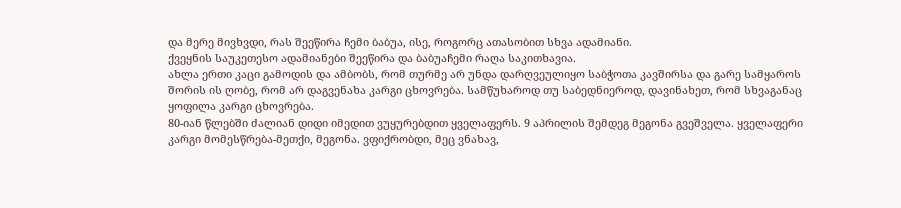და მერე მივხვდი, რას შეეწირა ჩემი ბაბუა, ისე, როგორც ათასობით სხვა ადამიანი.
ქვეყნის საუკეთესო ადამიანები შეეწირა და ბაბუაჩემი რაღა საკითხავია.
ახლა ერთი კაცი გამოდის და ამბობს, რომ თურმე არ უნდა დარღვეულიყო საბჭოთა კავშირსა და გარე სამყაროს შორის ის ღობე, რომ არ დაგვენახა კარგი ცხოვრება. სამწუხაროდ თუ საბედნიეროდ, დავინახეთ, რომ სხვაგანაც ყოფილა კარგი ცხოვრება.
80-იან წლებში ძალიან დიდი იმედით ვუყურებდით ყველაფერს. 9 აპრილის შემდეგ მეგონა გვეშველა. ყველაფერი კარგი მომესწრება-მეთქი, მეგონა. ვფიქრობდი, მეც ვნახავ,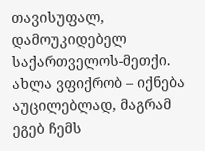თავისუფალ, დამოუკიდებელ საქართველოს-მეთქი. ახლა ვფიქრობ – იქნება აუცილებლად, მაგრამ ეგებ ჩემს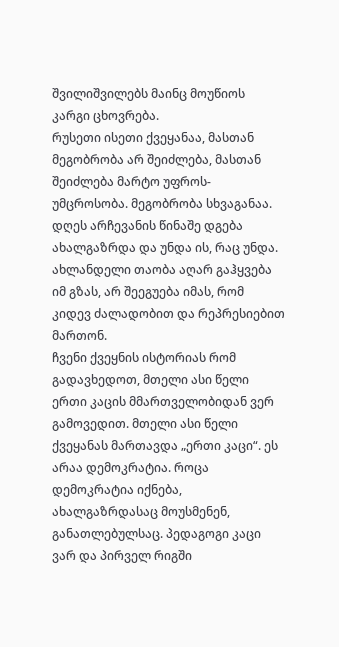შვილიშვილებს მაინც მოუწიოს კარგი ცხოვრება.
რუსეთი ისეთი ქვეყანაა, მასთან მეგობრობა არ შეიძლება, მასთან შეიძლება მარტო უფროს-უმცროსობა. მეგობრობა სხვაგანაა.
დღეს არჩევანის წინაშე დგება ახალგაზრდა და უნდა ის, რაც უნდა. ახლანდელი თაობა აღარ გაჰყვება იმ გზას, არ შეეგუება იმას, რომ კიდევ ძალადობით და რეპრესიებით მართონ.
ჩვენი ქვეყნის ისტორიას რომ გადავხედოთ, მთელი ასი წელი ერთი კაცის მმართველობიდან ვერ გამოვედით. მთელი ასი წელი ქვეყანას მართავდა „ერთი კაცი“. ეს არაა დემოკრატია. როცა დემოკრატია იქნება, ახალგაზრდასაც მოუსმენენ, განათლებულსაც. პედაგოგი კაცი ვარ და პირველ რიგში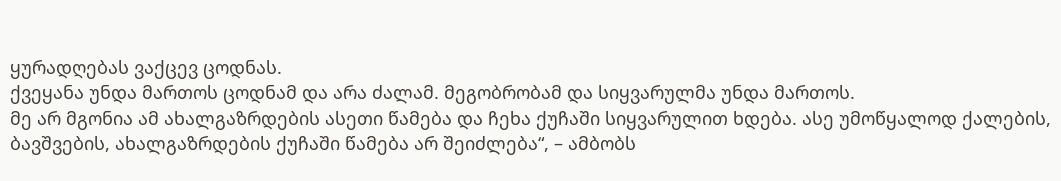ყურადღებას ვაქცევ ცოდნას.
ქვეყანა უნდა მართოს ცოდნამ და არა ძალამ. მეგობრობამ და სიყვარულმა უნდა მართოს.
მე არ მგონია ამ ახალგაზრდების ასეთი წამება და ჩეხა ქუჩაში სიყვარულით ხდება. ასე უმოწყალოდ ქალების, ბავშვების, ახალგაზრდების ქუჩაში წამება არ შეიძლება“, – ამბობს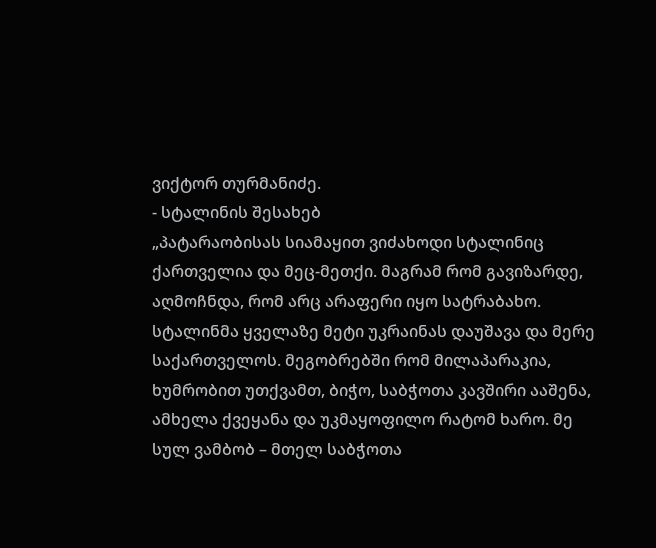ვიქტორ თურმანიძე.
- სტალინის შესახებ
„პატარაობისას სიამაყით ვიძახოდი სტალინიც ქართველია და მეც-მეთქი. მაგრამ რომ გავიზარდე, აღმოჩნდა, რომ არც არაფერი იყო სატრაბახო.
სტალინმა ყველაზე მეტი უკრაინას დაუშავა და მერე საქართველოს. მეგობრებში რომ მილაპარაკია, ხუმრობით უთქვამთ, ბიჭო, საბჭოთა კავშირი ააშენა, ამხელა ქვეყანა და უკმაყოფილო რატომ ხარო. მე სულ ვამბობ – მთელ საბჭოთა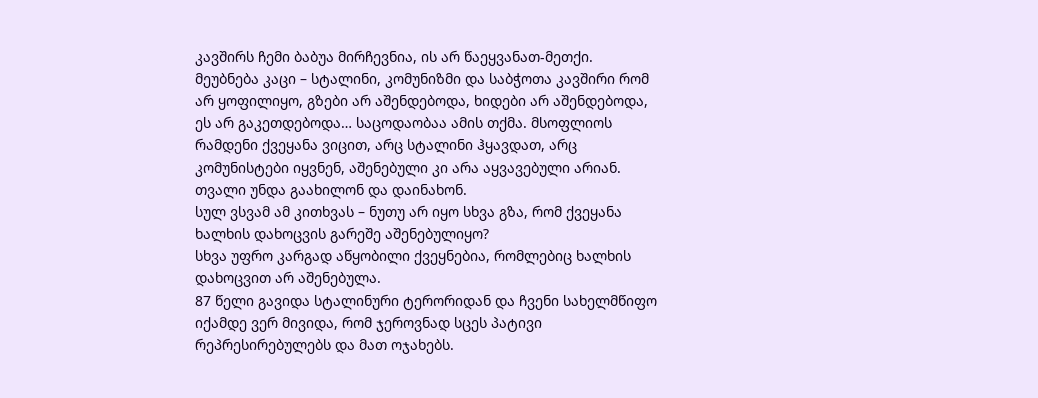კავშირს ჩემი ბაბუა მირჩევნია, ის არ წაეყვანათ-მეთქი.
მეუბნება კაცი – სტალინი, კომუნიზმი და საბჭოთა კავშირი რომ არ ყოფილიყო, გზები არ აშენდებოდა, ხიდები არ აშენდებოდა, ეს არ გაკეთდებოდა… საცოდაობაა ამის თქმა. მსოფლიოს რამდენი ქვეყანა ვიცით, არც სტალინი ჰყავდათ, არც კომუნისტები იყვნენ, აშენებული კი არა აყვავებული არიან.
თვალი უნდა გაახილონ და დაინახონ.
სულ ვსვამ ამ კითხვას – ნუთუ არ იყო სხვა გზა, რომ ქვეყანა ხალხის დახოცვის გარეშე აშენებულიყო?
სხვა უფრო კარგად აწყობილი ქვეყნებია, რომლებიც ხალხის დახოცვით არ აშენებულა.
87 წელი გავიდა სტალინური ტერორიდან და ჩვენი სახელმწიფო იქამდე ვერ მივიდა, რომ ჯეროვნად სცეს პატივი რეპრესირებულებს და მათ ოჯახებს.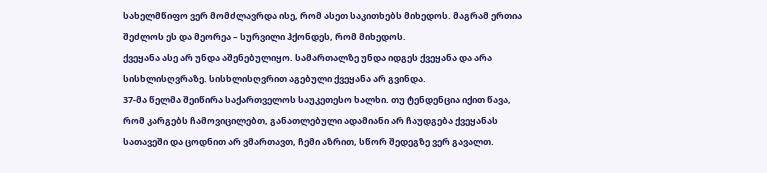სახელმწიფო ვერ მომძლავრდა ისე, რომ ასეთ საკითხებს მიხედოს. მაგრამ ერთია შეძლოს ეს და მეორეა – სურვილი ჰქონდეს, რომ მიხედოს.
ქვეყანა ასე არ უნდა აშენებულიყო. სამართალზე უნდა იდგეს ქვეყანა და არა სისხლისღვრაზე. სისხლისღვრით აგებული ქვეყანა არ გვინდა.
37-მა წელმა შეიწირა საქართველოს საუკეთესო ხალხი. თუ ტენდენცია იქით წავა, რომ კარგებს ჩამოვიცილებთ, განათლებული ადამიანი არ ჩაუდგება ქვეყანას სათავეში და ცოდნით არ ვმართავთ, ჩემი აზრით, სწორ შედეგზე ვერ გავალთ.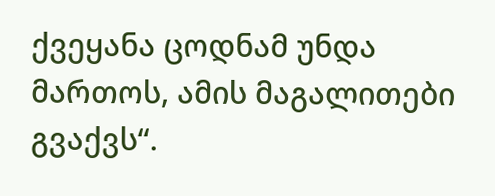ქვეყანა ცოდნამ უნდა მართოს, ამის მაგალითები გვაქვს“.